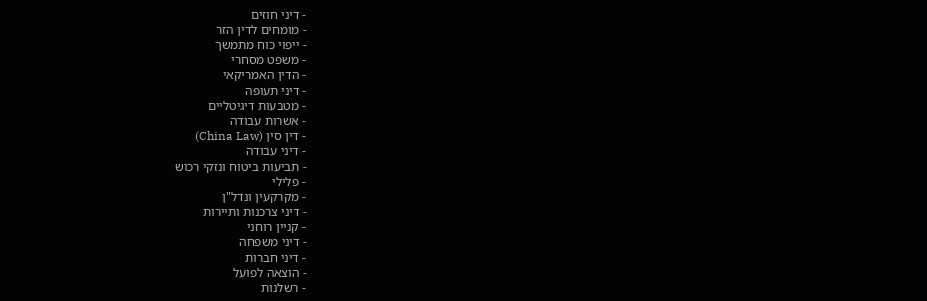- דיני חוזים
- מומחים לדין הזר
- ייפוי כוח מתמשך
- משפט מסחרי
- הדין האמריקאי
- דיני תעופה
- מטבעות דיגיטליים
- אשרות עבודה
- דין סין (China Law)
- דיני עבודה
- תביעות ביטוח ונזקי רכוש
- פלילי
- מקרקעין ונדל"ן
- דיני צרכנות ותיירות
- קניין רוחני
- דיני משפחה
- דיני חברות
- הוצאה לפועל
- רשלנות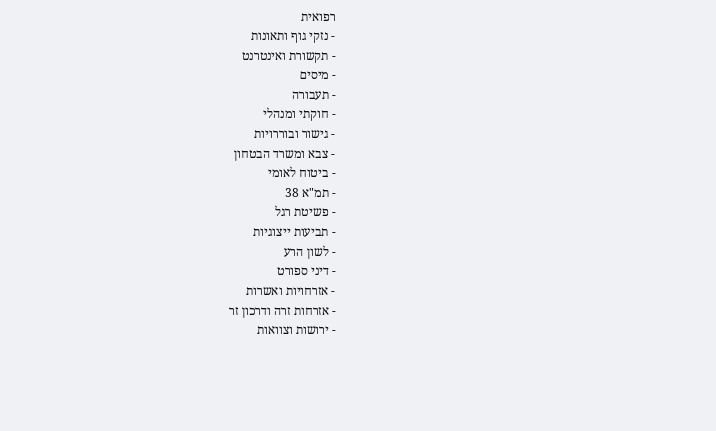רפואית
- נזקי גוף ותאונות
- תקשורת ואינטרנט
- מיסים
- תעבורה
- חוקתי ומנהלי
- גישור ובוררויות
- צבא ומשרד הבטחון
- ביטוח לאומי
- תמ"א 38
- פשיטת רגל
- תביעות ייצוגיות
- לשון הרע
- דיני ספורט
- אזרחויות ואשרות
- אזרחות זרה ודרכון זר
- ירושות וצוואות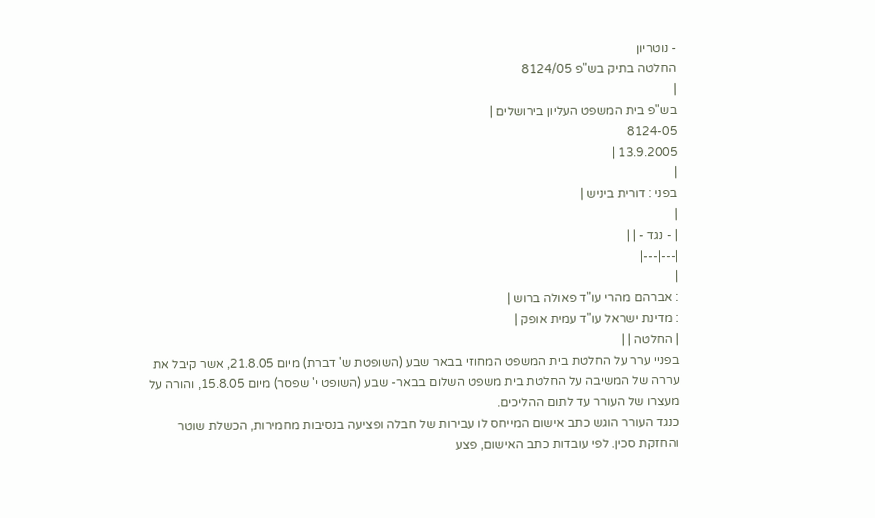- נוטריון
החלטה בתיק בש"פ 8124/05
|
בש"פ בית המשפט העליון בירושלים |
8124-05
13.9.2005 |
|
בפני : דורית ביניש |
|
| - נגד - | |
|---|---|
|
: אברהם מהרי עו"ד פאולה ברוש |
: מדינת ישראל עו"ד עמית אופק |
| החלטה | |
בפניי ערר על החלטת בית המשפט המחוזי בבאר שבע (השופטת ש' דברת) מיום 21.8.05, אשר קיבל את עררה של המשיבה על החלטת בית משפט השלום בבאר- שבע (השופט י' שפסר) מיום 15.8.05, והורה על מעצרו של העורר עד לתום ההליכים.
כנגד העורר הוגש כתב אישום המייחס לו עבירות של חבלה ופציעה בנסיבות מחמירות, הכשלת שוטר והחזקת סכין. לפי עובדות כתב האישום, פצע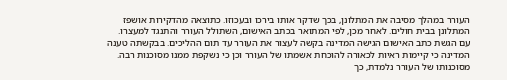העורר במהלך מסיבה את המתלונן, בכך שדקר אותו בירכו ובעכוזו. כתוצאה מהדקירות אושפז המתלונן בבית חולים. לאחר מכן, לפי המתואר בכתב האישום, השתולל העורר והתנגד למעצרו.
עם הגשת כתב האישום הגישה המדינה בקשה לעצור את העורר עד תום ההליכים. בבקשתה טענה המדינה כי קיימות ראיות לכאורה להוכחת אשמתו של העורר וכן כי נשקפת ממנו מסוכנות רבה. מסוכנותו של העורר נלמדת, כך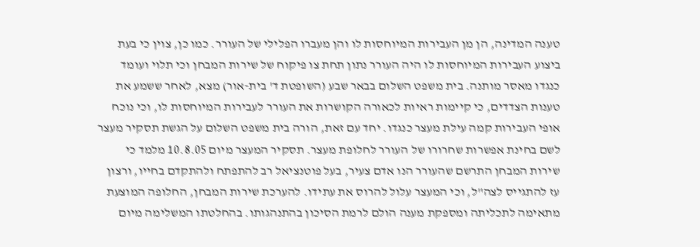טענה המדינה, הן מן העבירות המיוחסות לו והן מעברו הפלילי של העורר. כמו כן, צוין כי בעת ביצוע העבירות המיוחסות לו היה העורר נתון תחת צו פיקוח של שירות המבחן וכי תלוי ועומד כנגדו מאסר מותנה. בית משפט השלום בבאר שבע (השופטת ד' בית-אור) מצא, לאחר ששמע את טענות הצדדים, כי קיימות ראיות לכאורה הקושרות את העורר לעבירות המיוחסות לו, וכי נוכח אופי העבירות קמה עילת מעצר כנגדו. יחד עם זאת, הורה בית משפט השלום על הגשת תסקיר מעצר לשם בחינת אפשרות שחרורו של העורר לחלופת מעצר. תסקיר המעצר מיום 10.8.05 מלמד כי שירות המבחן התרשם שהעורר הנו אדם צעיר, בעל פוטנציאל רב להתפתח ולהתקדם בחייו, ורצון עז להתגייס לצה"ל, וכי המעצר עלול להרוס את עתידו. להערכת שירות המבחן, החלופה המוצעת מתאימה לתכליתה ומספקת מענה הולם לרמת הסיכון בהתנהגותו. בהחלטתו המשלימה מיום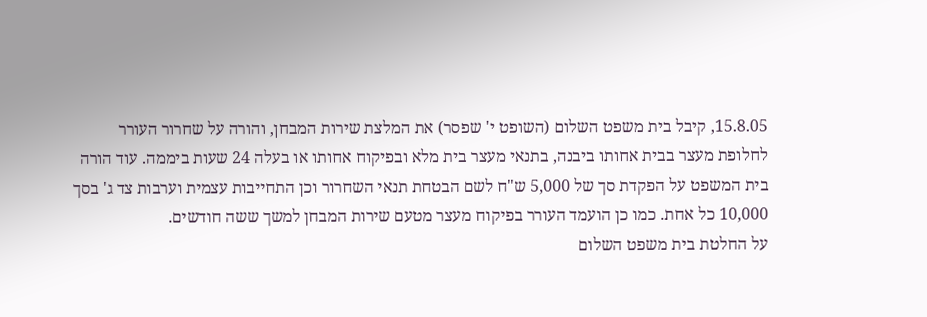15.8.05, קיבל בית משפט השלום (השופט י' שפסר) את המלצת שירות המבחן, והורה על שחרור העורר לחלופת מעצר בבית אחותו ביבנה, בתנאי מעצר בית מלא ובפיקוח אחותו או בעלה 24 שעות ביממה. עוד הורה בית המשפט על הפקדת סך של 5,000 ש"ח לשם הבטחת תנאי השחרור וכן התחייבות עצמית וערבות צד ג' בסך 10,000 כל אחת. כמו כן הועמד העורר בפיקוח מעצר מטעם שירות המבחן למשך ששה חודשים.
על החלטת בית משפט השלום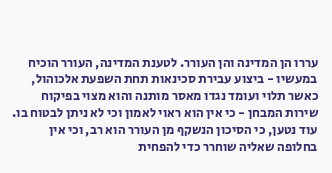עררו הן המדינה והן העורר. לטענת המדינה, העורר הוכיח במעשיו - ביצוע עבירת סכינאות תחת השפעת אלכוהול, כאשר תלוי ועומד נגדו מאסר מותנה והוא מצוי בפיקוח שירות המבחן - כי אין הוא ראוי לאמון וכי לא ניתן לבטוח בו. עוד נטען, כי הסיכון הנשקף מן העורר הוא רב, וכי אין בחלופה שאליה שוחרר כדי להפחית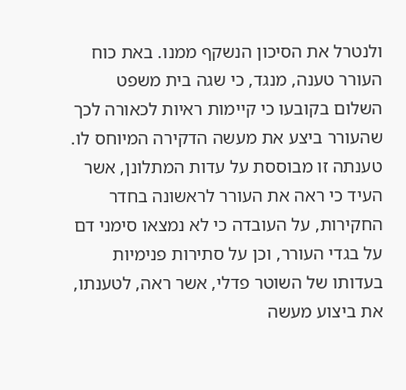ולנטרל את הסיכון הנשקף ממנו. באת כוח העורר טענה, מנגד, כי שגה בית משפט השלום בקובעו כי קיימות ראיות לכאורה לכך שהעורר ביצע את מעשה הדקירה המיוחס לו. טענתה זו מבוססת על עדות המתלונן, אשר העיד כי ראה את העורר לראשונה בחדר החקירות, על העובדה כי לא נמצאו סימני דם על בגדי העורר, וכן על סתירות פנימיות בעדותו של השוטר פדלי, אשר ראה, לטענתו, את ביצוע מעשה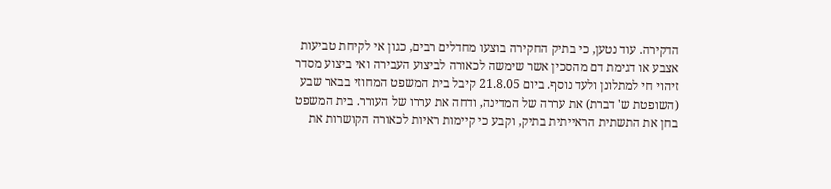הדקירה. עוד נטען, כי בתיק החקירה בוצעו מחדלים רבים, כגון אי לקיחת טביעות אצבע או דגימת דם מהסכין אשר שימשה לכאורה לביצוע העבירה ואי ביצוע מסדר זיהוי חי למתלונן ולעד נוסף. ביום 21.8.05 קיבל בית המשפט המחוזי בבאר שבע (השופטת ש' דברת) את עררה של המדינה, ודחה את עררו של העורר. בית המשפט בחן את התשתית הראייתית בתיק, וקבע כי קיימות ראיות לכאורה הקושרות את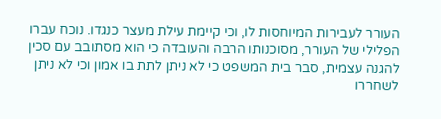העורר לעבירות המיוחסות לו, וכי קיימת עילת מעצר כנגדו. נוכח עברו הפלילי של העורר, מסוכנותו הרבה והעובדה כי הוא מסתובב עם סכין להגנה עצמית, סבר בית המשפט כי לא ניתן לתת בו אמון וכי לא ניתן לשחררו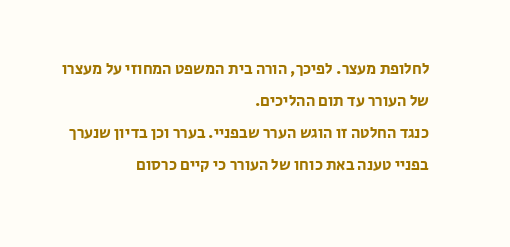לחלופת מעצר. לפיכך, הורה בית המשפט המחוזי על מעצרו של העורר עד תום ההליכים.
כנגד החלטה זו הוגש הערר שבפניי. בערר וכן בדיון שנערך בפניי טענה באת כוחו של העורר כי קיים כרסום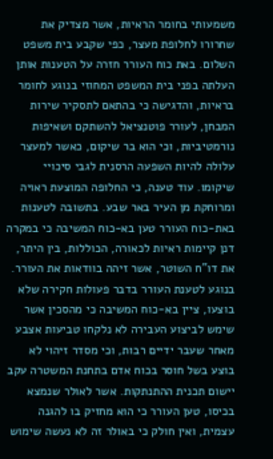משמעותי בחומר הראיות, אשר מצדיק את שחרורו לחלופת מעצר, כפי שקבע בית משפט השלום. באת כוח העורר חזרה על הטענות אותן העלתה בפני בית המשפט המחוזי בנוגע לחומר בראיות, והדגישה כי בהתאם לתסקיר שירות המבחן, לעורר פוטנציאל להשתקם ושאיפות נורמטיביות, וכי הוא בר שיקום, כאשר למעצר עלולה להיות השפעה הרסנית לגבי סיכויי שיקומו. עוד טענה, כי החלופה המוצעת ראויה ומרוחקת מן העיר באר שבע. בתשובה לטענות באת-כוח העורר טען בא-כוח המשיבה כי במקרה דנן קיימות ראיות לכאורה, הכוללות, בין היתר, את דו"ח השוטר, אשר זיהה בוודאות את העורר. בנוגע לטענת העורר בדבר פעולות חקירה שלא בוצעו, ציין בא-כוח המשיבה כי מהסכין אשר שימש לביצוע העבירה לא נלקחו טביעות אצבע מאחר שעבר ידיים רבות, וכי מסדר זיהוי לא בוצע בשל חוסר בכוח אדם בתחנת המשטרה עקב יישום תכנית ההתנתקות. אשר לאולר שנמצא בכיסו, טען העורר כי הוא מחזיק בו להגנה עצמית, ואין חולק כי באולר זה לא נעשה שימוש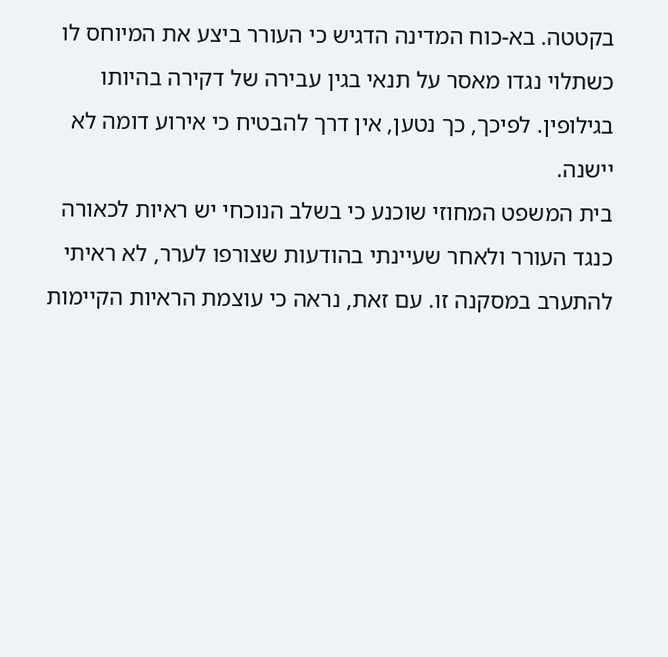בקטטה. בא-כוח המדינה הדגיש כי העורר ביצע את המיוחס לו כשתלוי נגדו מאסר על תנאי בגין עבירה של דקירה בהיותו בגילופין. לפיכך, כך נטען, אין דרך להבטיח כי אירוע דומה לא יישנה.
בית המשפט המחוזי שוכנע כי בשלב הנוכחי יש ראיות לכאורה כנגד העורר ולאחר שעיינתי בהודעות שצורפו לערר, לא ראיתי להתערב במסקנה זו. עם זאת, נראה כי עוצמת הראיות הקיימות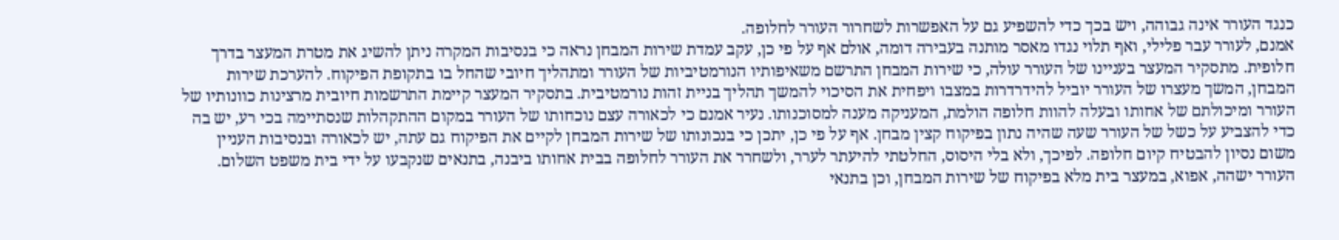כנגד העורר אינה גבוהה, ויש בכך כדי להשפיע גם על האפשרות לשחרור העורר לחלופה.
אמנם, לעורר עבר פלילי, ואף תלוי נגדו מאסר מותנה בעבירה דומה, אולם אף על פי כן, עקב עמדת שירות המבחן נראה כי בנסיבות המקרה ניתן להשיג את מטרת המעצר בדרך חלופית. מתסקיר המעצר בעניינו של העורר עולה, כי שירות המבחן התרשם משאיפותיו הנורמטיביות של העורר ומתהליך חיובי שהחל בו בתקופת הפיקוח. להערכת שירות המבחן, המשך מעצרו של העורר יוביל להידרדרות במצבו ויפחית את הסיכוי להמשך תהליך בניית זהות נורמטיבית. בתסקיר המעצר קיימת התרשמות חיובית מרצינות כוונותיו של העורר ומיכולתם של אחותו ובעלה להוות חלופה הולמת, המעניקה מענה למסוכנותו. נעיר אמנם כי לכאורה עצם נוכחותו של העורר במקום ההתקהלות שנסתיימה בכי רע, יש בה כדי להצביע על כשל של העורר שעה שהיה נתון בפיקוח קצין מבחן. אף על פי כן, יתכן כי בנכונותו של שירות המבחן לקיים את הפיקוח גם עתה, יש לכאורה ובנסיבות העניין משום נסיון להבטיח קיום חלופה. לפיכך, ולא בלי היסוס, החלטתי להיעתר לערר, ולשחרר את העורר לחלופה בבית אחותו ביבנה, בתנאים שנקבעו על ידי בית משפט השלום. העורר ישהה, אפוא, במעצר בית מלא בפיקוח של שירות המבחן, וכן בתנאי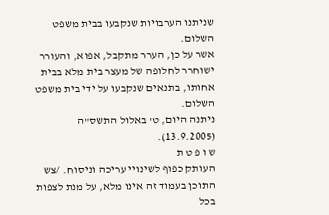שניתנו הערבויות שנקבעו בבית משפט השלום.
אשר על כן, הערר מתקבל, אפוא, והעורר ישוחרר לחלופה של מעצר בית מלא בבית אחותו, בתנאים שנקבעו על ידי בית משפט השלום.
ניתנה היום, ט' באלול התשס"ה (13.9.2005).
ש ו פ ט ת
העותק כפוף לשינויי עריכה וניסוח. /צש התוכן בעמוד זה אינו מלא, על מנת לצפות בכל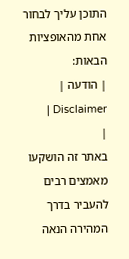התוכן עליך לבחור אחת מהאופציות הבאות:
| הודעה | Disclaimer |
|
באתר זה הושקעו מאמצים רבים להעביר בדרך המהירה הנאה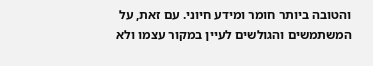והטובה ביותר חומר ומידע חיוני. עם זאת, על המשתמשים והגולשים לעיין במקור עצמו ולא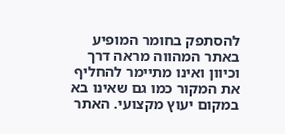להסתפק בחומר המופיע באתר המהווה מראה דרך וכיוון ואינו מתיימר להחליף את המקור כמו גם שאינו בא במקום יעוץ מקצועי. האתר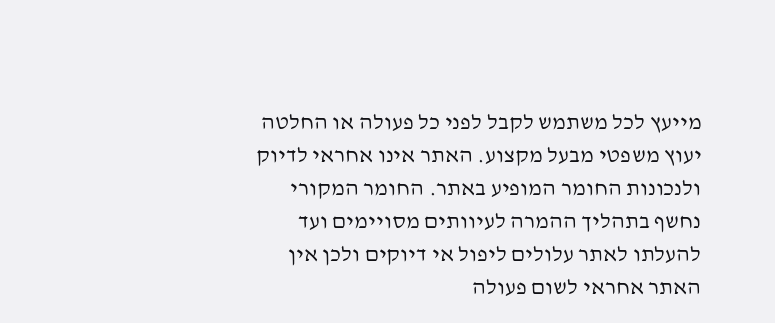מייעץ לכל משתמש לקבל לפני כל פעולה או החלטה יעוץ משפטי מבעל מקצוע. האתר אינו אחראי לדיוק ולנכונות החומר המופיע באתר. החומר המקורי נחשף בתהליך ההמרה לעיוותים מסויימים ועד להעלתו לאתר עלולים ליפול אי דיוקים ולכן אין האתר אחראי לשום פעולה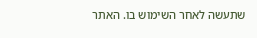שתעשה לאחר השימוש בו. האתר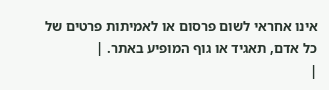אינו אחראי לשום פרסום או לאמיתות פרטים של כל אדם, תאגיד או גוף המופיע באתר. |
|